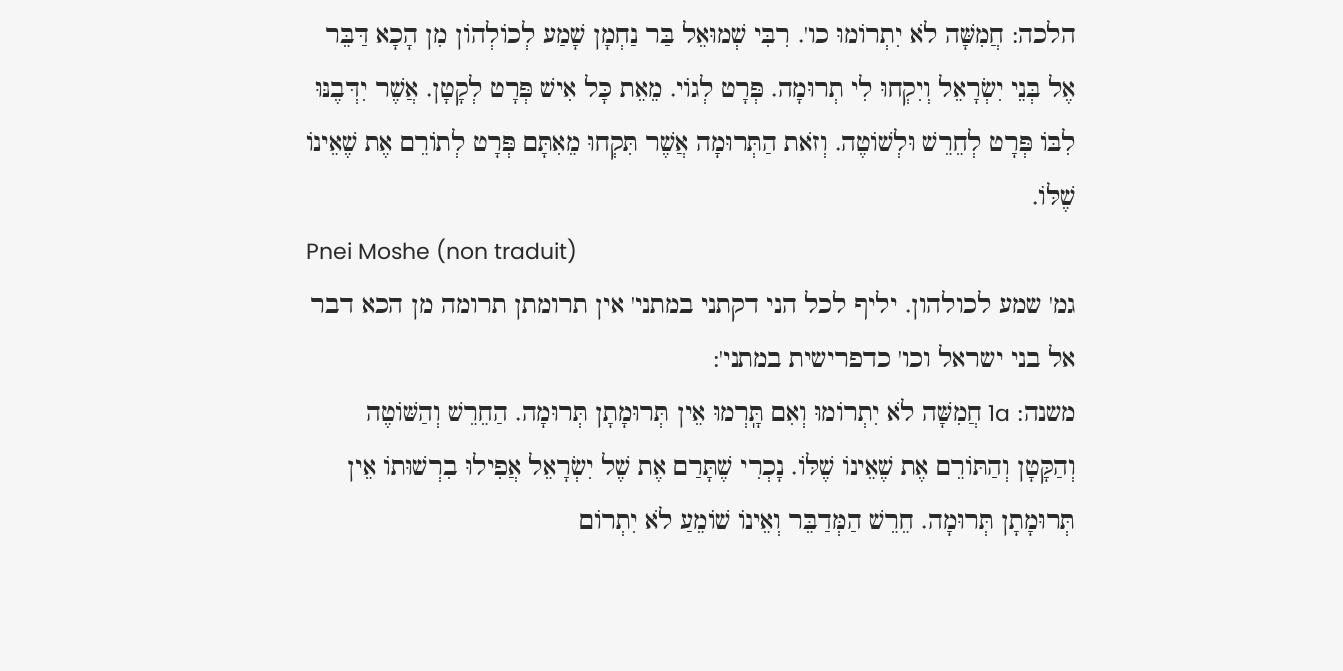הלכה: חֲמִשָּׁה לֹא יִתְרוֹמוּ כו'. רִבִּי שְׁמוּאֵל בַּר נַחְמָן שָׁמַע לְכוֹלְהוֹן מִן הָכָא דַּבֵּר אֶל בְּנֵי יִשְׂרָאֵל וְיִקְחוּ לִי תְרוּמָה. פְּרָט לְגוֹי. מֵאֵת כָּל אִישׁ פְּרָט לְקָטָן. אֲשֶׁר יִדְּבֶנּוּ לִבּוֹ פְּרָט לְחֵרֵשׁ וּלְשׁוֹטֶה. וְזֹאת הַתְּרוּמָה אֲשֶׁר תִּקְחוּ מֵאִתָּם פְּרָט לְתוֹרֵם אֶת שֶׁאֵינוֹ שֶׁלּוֹ.
Pnei Moshe (non traduit)
גמ' שמע לכולהון. יליף לכל הני דקתני במתני' אין תרומתן תרומה מן הכא דבר אל בני ישראל וכו' כדפרישית במתני':
משנה: 1a חֲמִשָּׁה לֹא יִתְרוֹמוּ וְאִם תָּֽרְמוּ אֵין תְּרוּמָתָן תְּרוּמָה. הַחֵרֵשׁ וְהַשּׁוֹטֶה וְהַקָּטָן וְהַתּוֹרֵם אֶת שֶׁאֵינוֹ שֶׁלּוֹ. נָכְרִי שֶׁתָּרַם אֶת שֶׁל יִשְׂרָאֵל אֲפִילוּ בִרְשׁוּתוֹ אֵין תְּרוּמָתָן תְּרוּמָה. חֵרֵשׁ הַמְּדַבֵּר וְאֵינוֹ שׁוֹמֵעַ לֹא יִתְרוֹם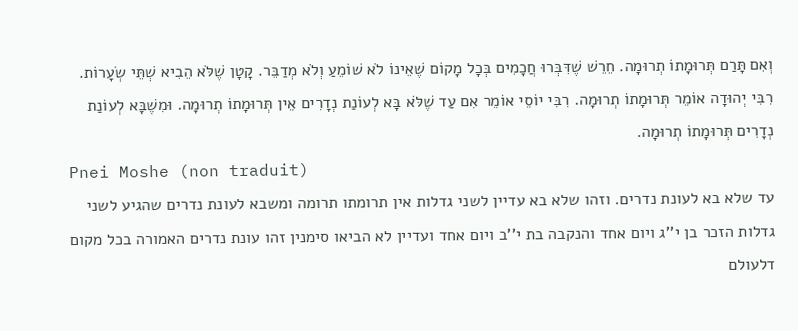וְאִם תָּרַם תְּרוּמָתוֹ תְרוּמָה. חֵרֵשׁ שֶׁדִּבְּרוּ חֲכָמִים בְּכָל מָקוֹם שֶׁאֵינוֹ לֹא שׁוֹמֵעַ וְלֹא מְדַבֵּר. קָטָן שֶׁלֹּא הֵבִיא שְׁתֵּי שְׂעָרוֹת. רִבִּי יְהוּדָה אוֹמֵר תְּרוּמָתוֹ תְרוּמָה. רִבִּי יוֹסֵי אוֹמֵר אִם עַד שֶׁלֹּא בָּא לְעוֹנַת נְדָרִים אֵין תְּרוּמָתוֹ תְרוּמָה. וּמִשֶׁבָּא לְעוֹנַת נְדָרִים תְּרוּמָתוֹ תְרוּמָה.
Pnei Moshe (non traduit)
עד שלא בא לעונת נדרים. וזהו שלא בא עדיין לשני גדלות אין תרומתו תרומה ומשבא לעונת נדרים שהגיע לשני גדלות הזכר בן י''ג ויום אחד והנקבה בת י''ב ויום אחד ועדיין לא הביאו סימנין זהו עונת נדרים האמורה בכל מקום דלעולם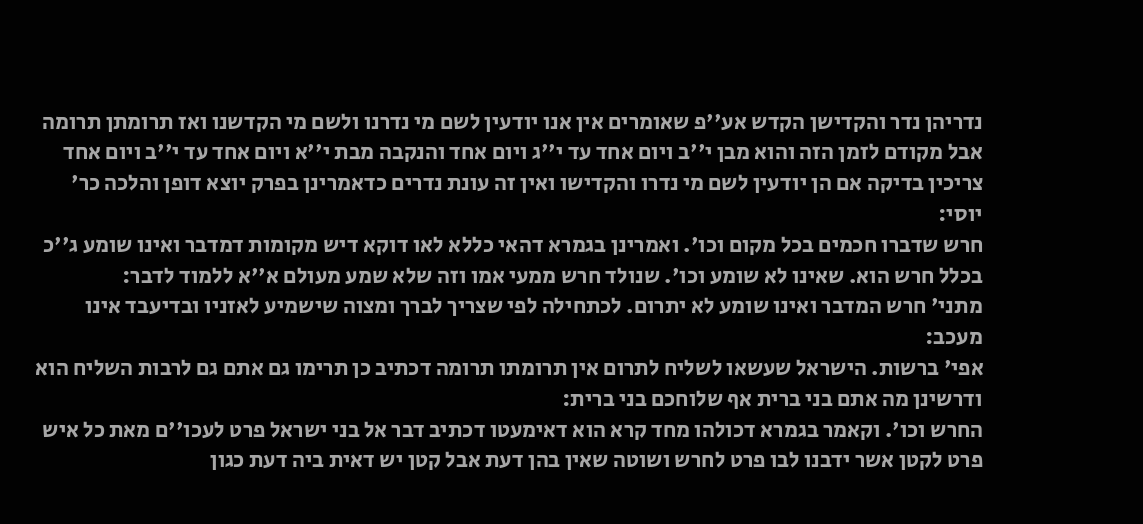נדריהן נדר והקדישן הקדש אע''פ שאומרים אין אנו יודעין לשם מי נדרנו ולשם מי הקדשנו ואז תרומתן תרומה אבל מקודם לזמן הזה והוא מבן י''ב ויום אחד עד י''ג ויום אחד והנקבה מבת י''א ויום אחד עד י''ב ויום אחד צריכין בדיקה אם הן יודעין לשם מי נדרו והקדישו ואין זה עונת נדרים כדאמרינן בפרק יוצא דופן והלכה כר' יוסי:
חרש שדברו חכמים בכל מקום וכו'. ואמרינן בגמרא דהאי כללא לאו דוקא דיש מקומות דמדבר ואינו שומע ג''כ בכלל חרש הוא. שאינו לא שומע וכו'. שנולד חרש ממעי אמו וזה שלא שמע מעולם א''א ללמוד לדבר:
מתני' חרש המדבר ואינו שומע לא יתרום. לכתחילה לפי שצריך לברך ומצוה שישמיע לאזניו ובדיעבד אינו מעכב:
אפי' ברשות. הישראל שעשאו לשליח לתרום אין תרומתו תרומה דכתיב כן תרימו גם אתם גם לרבות השליח הוא ודרשינן מה אתם בני ברית אף שלוחכם בני ברית:
החרש וכו'. וקאמר בגמרא דכולהו מחד קרא הוא דאימעטו דכתיב דבר אל בני ישראל פרט לעכו''ם מאת כל איש פרט לקטן אשר ידבנו לבו פרט לחרש ושוטה שאין בהן דעת אבל קטן יש דאית ביה דעת כגון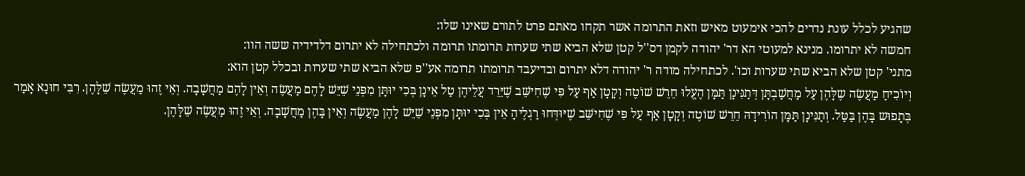שהגיע לכלל עונת נדרים להכי אימעוט מאיש וזאת התרומה אשר תקחו מאתם פרט לתורם שאינו שלו:
חמשה לא יתרומו. מנינא למעוטי הא דר' יהודה לקמן דס''ל קטן שלא הביא שתי שערות תרומתו תרומה ולכתחילה לא יתרום דלדידיה ששה הוו:
מתני' קטן שלא הביא שתי שערות וכו'. לכתחילה מודה ר' יהודה דלא יתרום ובדיעבד תרומתו תרומה אע''פ שלא הביא שתי שערות ובכלל קטן הוא:
וְיוֹכִיחַ מַעֲשֶׂה שֶלָּהֶן עַל מַחֲשַׁבְתָּן דְּתַנִּינָן תַּמָּן הֶעֱלוּ חֵרֵשׁ שׁוֹטֶה וְקָטָן אַף עַל פִּי שֶׁחִישֵּׁב שֶׁיֵּרֵד עֲלֵיהֶן טַל אֵינָן בְּכִי יוּתָּן מִפְּנֵי שֵׁיֵּשׁ לָהֶם מַעֲשֶׂה וְאֵין לָהֶם מַחֲשָׁבָה. וְאֵי זֶהוּ מַעֲשֶׂה שֵׁלָּהֶן. רִבִּי חוּנָא אָמַר בְּתָפוּש בָּהֶן בַּטַּל. וְתַנִּינָן תַּמָּן הוֹרִידָהּ חֵרֵשׁ שׁוֹטֶה וְקָטָן אַף עַל פִּי שֶׁחִישֵּׁב שֶׁיּוּדְּחוּ רַגְלֶיהָ אֵין בְּכִי יוּתָּן מִפְּנֵי שֵׁיֵּשׁ לָהֶן מַעֲשֶׂה וְאֵין בָּהֶן מַחֲשָׁבָה. וְאֵי זֶהוּ מַעֲשֶׂה שֵׁלָּהֶן.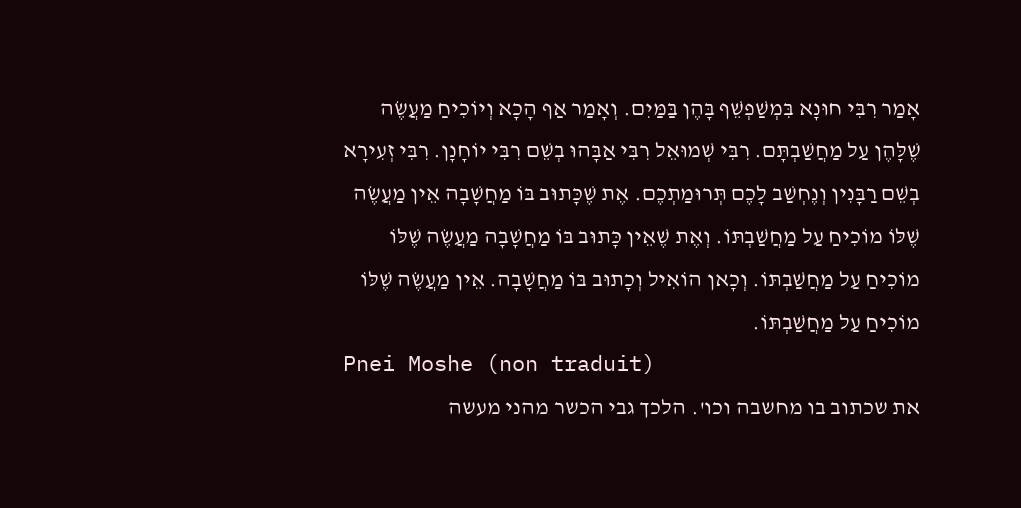אָמַר רִבִּי חוּנָא בִּמְשַׁפְשֵׁף בָּהֶן בַּמַּיִם. וְאָמַר אַף הָכָא וְיוֹכִיחַ מַעֲשֶׂה שֶׁלָּהֶן עַל מַחֲשַׁבְתָּם. רִבִּי שְׁמוּאֵל רִבִּי אַבָּהוּ בְשֵׁם רִבִּי יוֹחָנָן. רִבִּי זְעִירָא בְשֵׁם רַבָּנִין וְנֶחְשַׁב לָכֶם תְּרוּמַתְכֶם. אֶת שֶׁכָּתוּב בּוֹ מַחֲשָׁבָה אֵין מַעֲשֶׂה שֶׁלּוֹ מוֹכִיחַ עַל מַחֲשַׁבְתּוֹ. וְאֶת שֶׁאֵין כָּתוּב בּוֹ מַחֲשָׁבָה מַעֲשֶׂה שֶׁלּוֹ מוֹכִיחַ עַל מַחֲשַׁבְתּוֹ. וְכָאן הוֹאִיל וְכָתוּב בּוֹ מַחֲשָׁבָה. אֵין מַעֲשֶׂה שֶׁלּוֹ מוֹכִיחַ עַל מַחֲשַׁבְתּוֹ.
Pnei Moshe (non traduit)
את שכתוב בו מחשבה וכו'. הלכך גבי הכשר מהני מעשה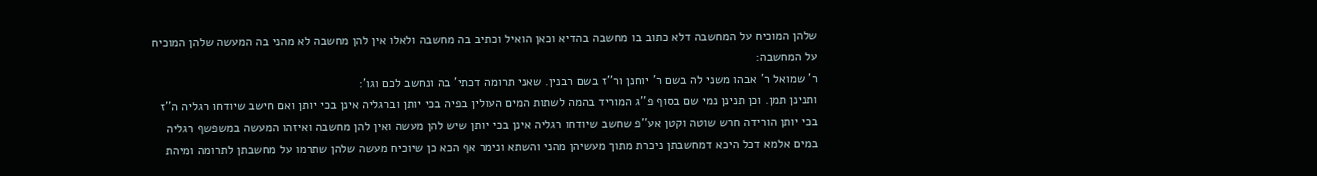שלהן המוכיח על המחשבה דלא כתוב בו מחשבה בהדיא וכאן הואיל וכתיב בה מחשבה ולאלו אין להן מחשבה לא מהני בה המעשה שלהן המוכיח על המחשבה:
ר' שמואל ר' אבהו משני לה בשם ר' יוחנן ור''ז בשם רבנין. שאני תרומה דכתי' בה ונחשב לכם וגו':
ותנינן תמן. וכן תנינן נמי שם בסוף פ''ג המוריד בהמה לשתות המים העולין בפיה בכי יותן וברגליה אינן בכי יותן ואם חישב שיודחו רגליה ה''ז בכי יותן הורידה חרש שוטה וקטן אע''פ שחשב שיודחו רגליה אינן בכי יותן שיש להן מעשה ואין להן מחשבה ואיזהו המעשה במשפשף רגליה במים אלמא דכל היכא דמחשבתן ניכרת מתוך מעשיהן מהני והשתא ונימר אף הכא כן שיוכיח מעשה שלהן שתרמו על מחשבתן לתרומה ומיהת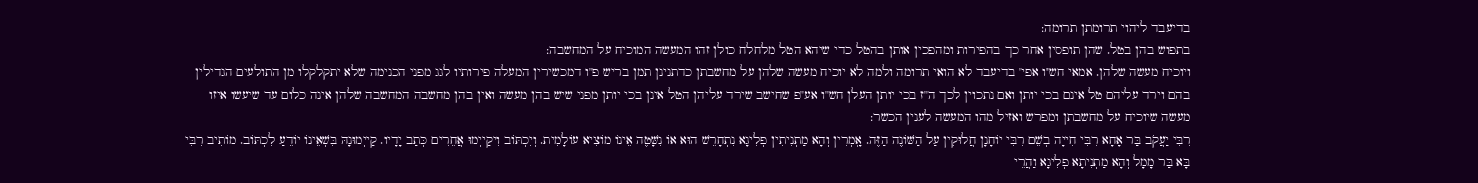בדיעבד ליהוי תרומתן תרומה:
בתפוש בהן בטל. שהן תופסין אחר כך בהפירות ומהפכין אותן בהטל כדי שיהא הטל מלחלח כולן זהו המעשה המוכיח על המחשבה:
ויוכיח מעשה שלהן. אמאי חש''ו אפי' בדיעבד לא הואי תרומה ולמה לא יוכיח מעשה שלהן על מחשבתן כדתנינן תמן בריש פ''ו דמכשירין המעלה פירותיו לגג מפני הכנימה שלא יתקלקלו מן התולעים הגדילין בהם וירד עליהם טל אינם בכי יותן ואם נתכוין לכך ה''ז בכי יותן העלן חש''ו אע''פ שחישב שירד עליהן הטל אינן בכי יותן מפני שיש בהן מעשה ואין בהן מחשבה המחשבה שלהן אינה כלום עד שיעשו איזו מעשה שיוכיח על מחשבתן ומפרש ואזיל מהו המעשה לענין הכשר:
רִבִּי יַעֲקֹב בַּר אָחָא רִבִּי חִייָה בְשֵׁם רִבִּי יוֹחָנָן חֲלוּקִין עַל הַשּׁוֹנֶה הַזֶּה. אָֽמְרִין וְהָא מַתְנִיתִין פְלִיגָא נִתְחָרֵשׁ הוּא אוֹ נִשָּׁטֶה אֵינוֹ מוֹצִיא עוֹלָמִית. וְיִכְתּוֹב וִיקַייְמוּ אֲחֵרִים כְּתַב יָדָיו. קַייְמוּנָהּ בִּשְׁאֵינוֹ יוֹדֵעַ לִכְתּוֹב. מוֹתִיב רִבִּי בָּא בַּר מָמָל וְהָא מַתְנִיתָא פְלִיגָא וַהֲרֵי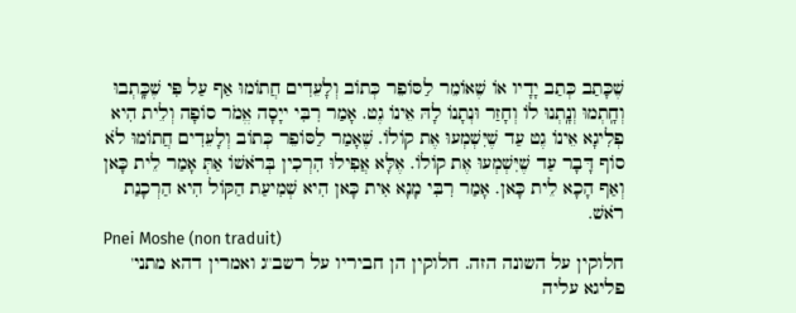שֶׁכָּתַב כְּתַב יָדָיו אוֹ שֶׁאוֹמֵר לַסּוֹפֵר כְּתוֹב וְלָעֵדִים חֲתוֹמוּ אַף עַל פִּי שֶׁכָּֽתְבוּ וְחָֽתְמוּ וְנָֽתְנוּ לוֹ וְחָזַר וּנְתָנוֹ לָהּ אֵינוֹ גֶט. אָמַר רִבִּי ייָסָה אֱמֹר סוֹפָה וְלֵית הִיא פְלִיגָא אֵינוֹ גֶט עַד שֶׁיִּשְׁמְעוּ אֶת קוֹלוֹ. שֶׁאָמַר לַסּוֹפֵר כְּתוֹב וְלָעֵדִים חֲתוֹמוּ לֹא סוֹף דָּבָר עַד שֶׁיִּשְׁמְעוּ אֶת קוֹלוֹ. אֶלָּא אֲפִילוּ הִרְכִין בְּרֹאשׁוֹ אַתְּ אָמַר לֵית כָּאן וְאַף הָכָא לֵית כָּאן. אָמַר רִבִּי מָנָא אִית כָּאן הִיא שְׁמִיעַת הַקּוֹל הִיא הַרְכָנַת רֹאשׁ.
Pnei Moshe (non traduit)
חלוקין על השונה הזה. חלוקין הן חביריו על רשב''ג ואמרין דהא מתני' פליגא עליה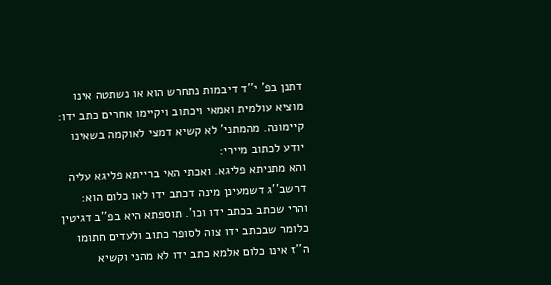דתנן בפ' י''ד דיבמות נתחרש הוא או נשתטה אינו מוציא עולמית ואמאי ויכתוב ויקיימו אחרים כתב ידו:
קיימונה. מהמתני' לא קשיא דמצי לאוקמה בשאינו יודע לכתוב מיירי:
והא מתניתא פליגא. ואכתי האי ברייתא פליגא עליה דרשב''ג דשמעינן מינה דכתב ידו לאו כלום הוא:
והרי שכתב בכתב ידו וכו'. תוספתא היא בפ''ב דגיטין כלומר שבכתב ידו צוה לסופר כתוב ולעדים חתומו ה''ז אינו כלום אלמא כתב ידו לא מהני וקשיא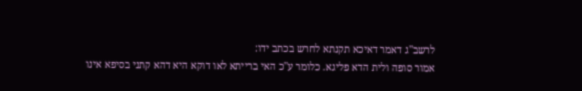לרשב''ג דאמר דאיכא תקנתא לחרש בכתב ידו:
אמור סופה ולית הדא פליגא. כלומר ע''כ האי ברייתא לאו דוקא היא דהא קתני בסיפא אינו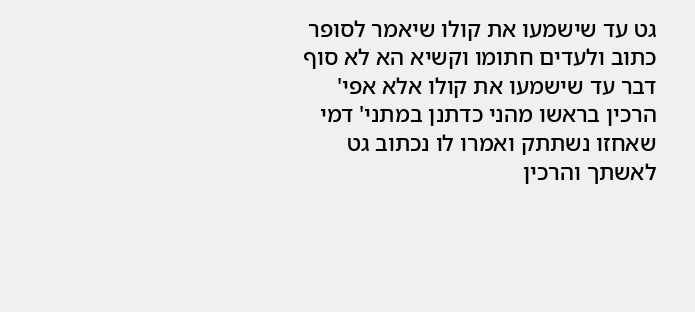גט עד שישמעו את קולו שיאמר לסופר כתוב ולעדים חתומו וקשיא הא לא סוף דבר עד שישמעו את קולו אלא אפי' הרכין בראשו מהני כדתנן במתני' דמי שאחזו נשתתק ואמרו לו נכתוב גט לאשתך והרכין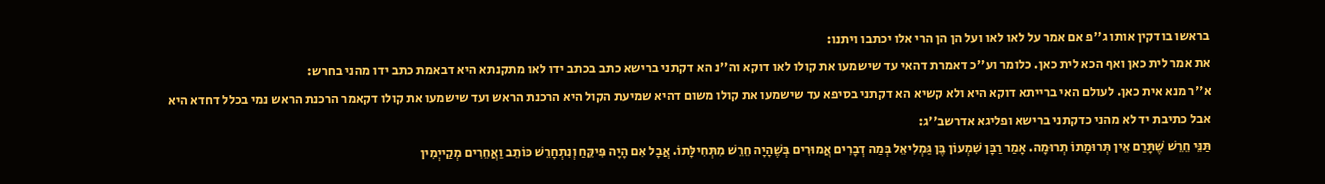בראשו בודקין אותו ג''פ אם אמר על לאו לאו ועל הן הן הרי אלו יכתבו ויתנו:
את אמר לית כאן ואף הכא לית כאן. כלומר וע''כ דאמרת דהאי עד שישמעו את קולו לאו דוקא וה''נ הא דקתני ברישא כתב בכתב ידו לאו מתקנתא היא דבאמת כתב ידו מהני בחרש:
א''ר מנא אית כאן. לעולם האי ברייתא דוקא היא ולא קשיא הא דקתני בסיפא עד שישמעו את קולו משום דהיא שמיעת הקול היא הרכנת הראש ועד שישמעו את קולו דקאמר הרכנת הראש נמי בכלל דחדא היא אבל כתיבת יד לא מהני כדקתני ברישא ופליגא אדרשב''ג:
תַּנֵּי חֵרֵשׁ שֶׁתָּרַם אֵין תְּרוּמָתוֹ תְרוּמָה. אָמַר רַבָּן שִׁמְעוֹן בֶּן גַּמְלִיאֵל בְּמַה דְבָרִים אֲמוּרִים בְּשֶׁהָיָה חֵרֵשׁ מִתְּחִילָּתוֹ. אֲבָל אִם הָיָה פִּיקֵּחַ וְנִתְחָרֵשׁ כּוֹתֵב וַאֲחֵרִים מְקַייְמִין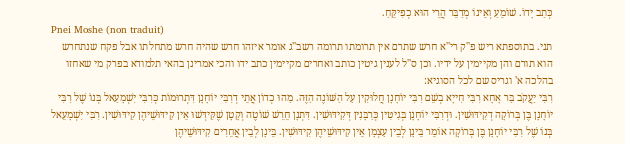כְּתַב יָדוֹ. שׁוֹמֵעַ וְאֵינוֹ מְדַבֵּר הֲרֵי הוּא כְפִיקֵּחַ.
Pnei Moshe (non traduit)
תני. בתוספתא ריש פ''ק רי''א חרש שתרם אין תרומתו תרומה רשב''ג אומר איזהו חרש שהיה חרש מתחלתו אבל פקח שנתחרש הוא תורם והן מקיימין על ידיו. וכן ס''ל לענין גיטין כותב ואחרים מקיימין כתב ידו והכי אמרינן בהאי תלמודא בפרק מי שאחזו בהלכה א' וגריס שם לכל הסוגיא:
רִבִּי יַעֲקֹב בַּר אָחָא רִבִּי חִייָא בְשֵׁם רִבִּי יוֹחָנָן חֲלוּקִין עַל הַשּׁוֹנֶה הַזֶּה. מַהוּ כְדוֹן אֲתֵי דְרִבִּי יוֹחָנָן דִּתְרוּמוֹת כְּרִבִּי יִשְׁמָעַאל בְּנוֹ שֶׁל רִבִּי יוֹחָנָן בֶּן בְּרוֹקָה דְקִידּוּשִׁין. וּדְרִבִּי יוֹחָנָן בְּגִיטִּין כְּרַבָּנִין דְּקִידּוּשִׁין. דִּתְנָן חֵרֵשׁ שׁוֹטֶה וְקָטָן שֶׁקִּידְּשׁוּ אֵין קִידּוּשֵׁיהֶן קִידּוּשִׁין. רִבִּי יִשְׁמָעֵאל בְּנוֹ שֶׁל רִבִּי יוֹחָנָן בֶּן בְּרוֹקָה אוֹמֵר בֵּינָן לְבֵין עַצְמָן אֵין קִידּוּשֵׁיהֶן קִידּוּשִׁין. בֵּינָן לְבֵין אֲחֵרִים קִידּוּשֵׁיהֶן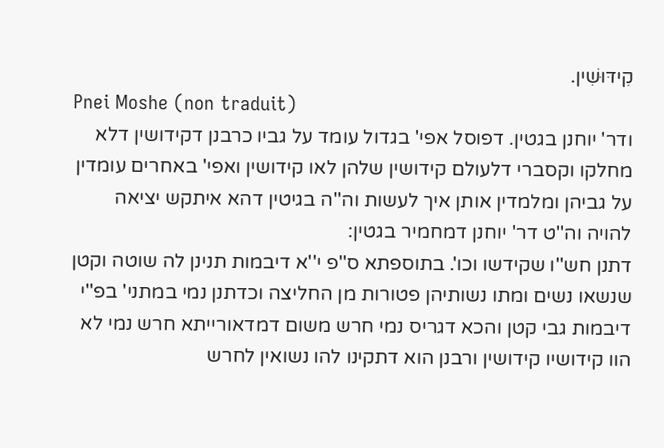קִידּוּשִׁין.
Pnei Moshe (non traduit)
ודר' יוחנן בגטין. דפוסל אפי' בגדול עומד על גביו כרבנן דקידושין דלא מחלקו וקסברי דלעולם קידושין שלהן לאו קידושין ואפי' באחרים עומדין על גביהן ומלמדין אותן איך לעשות וה''ה בגיטין דהא איתקש יציאה להויה וה''ט דר' יוחנן דמחמיר בגטין:
דתנן חש''ו שקידשו וכו'. בתוספתא ס''פ י''א דיבמות תנינן לה שוטה וקטן שנשאו נשים ומתו נשותיהן פטורות מן החליצה וכדתנן נמי במתני' בפ''י דיבמות גבי קטן והכא דגריס נמי חרש משום דמדאורייתא חרש נמי לא הוו קידושיו קידושין ורבנן הוא דתקינו להו נשואין לחרש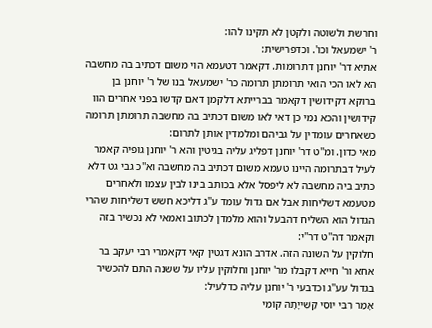וחרשת ולשוטה ולקטן לא תקינו להו:
ר' ישמעאל וכו'. וכדפרישית:
אתיא דר' יוחנן דתרומות. דקאמר דטעמא הוי משום דכתיב בה מחשבה הא לאו הכי הואי תרומתן תרומה כר' ישמעאל בנו של ר' יוחנן בן ברוקא דקידושין דקאמר בברייתא דלקמן דאם קדשו בפני אחרים הוו קידושין והכא נמי כן דאי לאו משום דכתיב בה מחשבה תרומתן תרומה כשאחרים עומדין על גביהם ומלמדין אותן לתרום:
מאי כדון. ומ''ט דר' יוחנן דפליג עליה בגיטין והא ר' יוחנן גופיה קאמר לעיל דבתרומה היינו טעמא משום דכתיב בה מחשבה וא''כ גבי גט דלא כתיב ביה מחשבה לא ליפסל אלא בכותב בינו לבין עצמו ולאחרים מטעמא דשליחות אבל אם גדול עומד ע''ג דליכא חשש דשליחות שהרי הגדול הוא השליח דהבעל והוא מלמדן לכתוב ואמאי לא נכשיר בזה וקאמר דה''ט דר''י:
חלוקין על השונה הזה. אדרב הונא דגטין קאי דקאמרי רבי יעקב בר אחא ור' חייא דקבלו מר' יוחנן וחלוקין עליו על ששנה התם להכשיר בגדול עע''ג וכדבעי ר' יוחנן עליה כדלעיל:
אָמַר רִבִּי יוֹסֵי קַשִׁייָתָהּ קוֹמֵי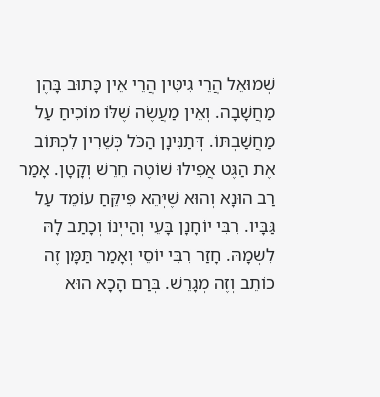שְׁמוּאֵל הֲרֵי גִיטִּין הֲרֵי אֵין כָּתוּב בָּהֶן מַחֲשָׁבָה. וְאֵין מַעֲשֶׂה שֶׁלּוֹ מוֹכִיחַ עַל מַחֲשַׁבְתּוֹ. דְּתַנִּינָן הַכֹּל כְּשֵׁרִין לִכְתּוֹב אֶת הַגֶּט אֲפִילוּ שׁוֹטֶה חֵרֵשׁ וְקָטָן. אָמַר רַב הוּנָא וְהוּא שֶׁיְּהֵא פִּיקֵּחַ עוֹמֵד עַל גַּבָּיו. רִבִּי יוֹחָנָן בָּעֵי וְהַייְנוֹ וְכָתַב לָהּ לִשְמָהּ. חָזַר רִבִּי יוֹסֵי וְאָמַר תַּמָּן זֶה כוֹתֵב וְזֶה מְגָרֵשׁ. בְּרַם הָכָא הוּא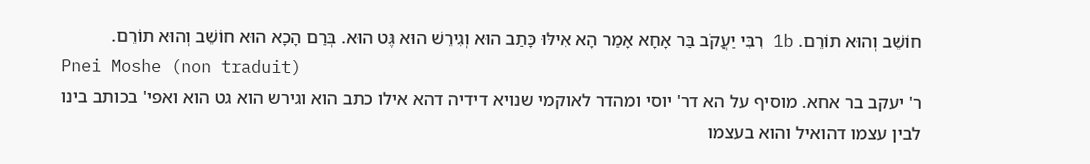חוֹשֵׁב וְהוּא תוֹרֵם. 1b רִבִּי יַעֲקֹב בַּר אָחָא אָמַר הָא אִילּוּ כָּתַב הוּא וְגִירֵשׁ הוּא גֶּט הוּא. בְּרַם הָכָא הוּא חוֹשֵׁב וְהוּא תוֹרֵם.
Pnei Moshe (non traduit)
ר' יעקב בר אחא. מוסיף על הא דר' יוסי ומהדר לאוקמי שנויא דידיה דהא אילו כתב הוא וגירש הוא גט הוא ואפי' בכותב בינו לבין עצמו דהואיל והוא בעצמו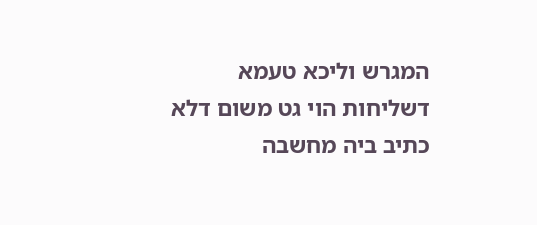המגרש וליכא טעמא דשליחות הוי גט משום דלא כתיב ביה מחשבה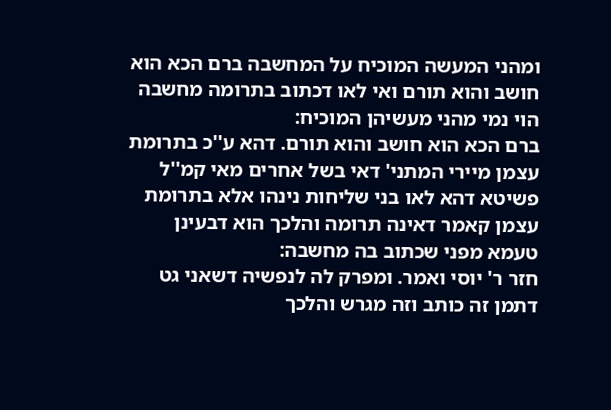ומהני המעשה המוכיח על המחשבה ברם הכא הוא חושב והוא תורם ואי לאו דכתוב בתרומה מחשבה הוי נמי מהני מעשיהן המוכיח:
ברם הכא הוא חושב והוא תורם. דהא ע''כ בתרומת עצמן מיירי המתני' דאי בשל אחרים מאי קמ''ל פשיטא דהא לאו בני שליחות נינהו אלא בתרומת עצמן קאמר דאינה תרומה והלכך הוא דבעינן טעמא מפני שכתוב בה מחשבה:
חזר ר' יוסי ואמר. ומפרק לה לנפשיה דשאני גט דתמן זה כותב וזה מגרש והלכך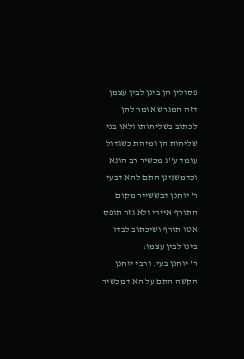פסולין הן בינן לבין עצמן דזה המגרש אומר להן לכתוב בשליחותו ולאו בני שליחות הן ומיהת כשגדול עומד ע''ג מכשיר רב הונא וכדמשנינן התם להא דבעי ר' יוחנן דבששייר מקום התורף איירי ולא גזר תופס אטו תורף ושיכתוב לבדו בינו לבין עצמו:
ר' יוחנן בעי. ורבי יוחנן הקשה התם על הא דמכשיר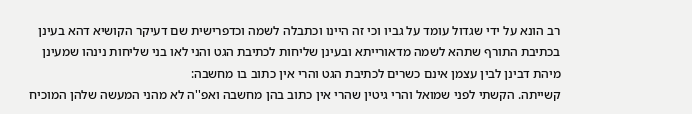רב הונא על ידי שגדול עומד על גביו וכי זה היינו וכתבלה לשמה וכדפרישית שם דעיקר הקושיא דהא בעינן בכתיבת התורף שתהא לשמה מדאורייתא ובעינן שליחות לכתיבת הגט והני לאו בני שליחות נינהו שמעינן מיהת דבינן לבין עצמן אינם כשרים לכתיבת הגט והרי אין כתוב בו מחשבה:
קשייתה. הקשתי לפני שמואל והרי גיטין שהרי אין כתוב בהן מחשבה ואפ''ה לא מהני המעשה שלהן המוכיח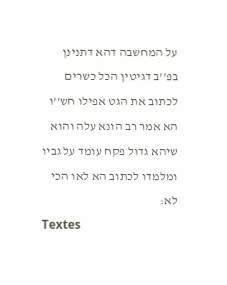על המחשבה דהא דתנינן בפ''ב דגיטין הכל כשרים לכתוב את הגט אפילו חש''ו הא אמר רב הונא עלה והוא שיהא גדול פקח עומד על גביו ומלמדו לכתוב הא לאו הכי לא:
Textes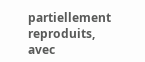partiellement reproduits, avec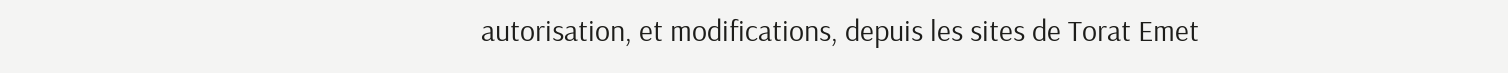autorisation, et modifications, depuis les sites de Torat Emet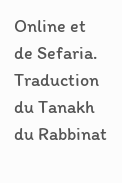Online et de Sefaria.
Traduction du Tanakh du Rabbinat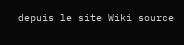depuis le site Wiki source